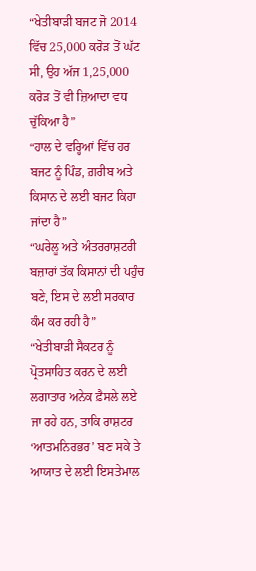“ਖੇਤੀਬਾੜੀ ਬਜਟ ਜੋ 2014 ਵਿੱਚ 25,000 ਕਰੋੜ ਤੋਂ ਘੱਟ ਸੀ, ਉਹ ਅੱਜ 1,25,000 ਕਰੋੜ ਤੋਂ ਵੀ ਜ਼ਿਆਦਾ ਵਧ ਚੁੱਕਿਆ ਹੈ”
“ਹਾਲ ਦੇ ਵਰ੍ਹਿਆਂ ਵਿੱਚ ਹਰ ਬਜਟ ਨੂੰ ਪਿੰਡ, ਗ਼ਰੀਬ ਅਤੇ ਕਿਸਾਨ ਦੇ ਲਈ ਬਜਟ ਕਿਹਾ ਜਾਂਦਾ ਹੈ”
“ਘਰੇਲੂ ਅਤੇ ਅੰਤਰਰਾਸ਼ਟਰੀ ਬਜ਼ਾਰਾਂ ਤੱਕ ਕਿਸਾਨਾਂ ਦੀ ਪਹੁੰਚ ਬਣੇ, ਇਸ ਦੇ ਲਈ ਸਰਕਾਰ ਕੰਮ ਕਰ ਰਹੀ ਹੈ”
“ਖੇਤੀਬਾੜੀ ਸੈਕਟਰ ਨੂੰ ਪ੍ਰੋਤਸਾਹਿਤ ਕਰਨ ਦੇ ਲਈ ਲਗਾਤਾਰ ਅਨੇਕ ਫ਼ੈਸਲੇ ਲਏ ਜਾ ਰਹੇ ਹਨ, ਤਾਕਿ ਰਾਸ਼ਟਰ ‘ਆਤਮਨਿਰਭਰ’ ਬਣ ਸਕੇ ਤੇ ਆਯਾਤ ਦੇ ਲਈ ਇਸਤੇਮਾਲ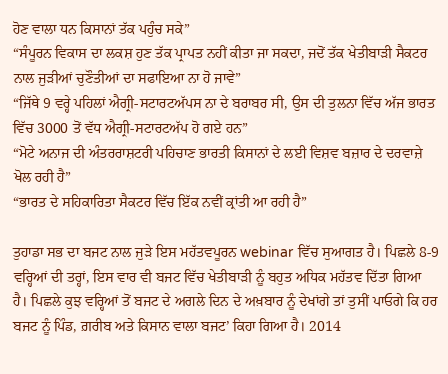ਹੋਣ ਵਾਲਾ ਧਨ ਕਿਸਾਨਾਂ ਤੱਕ ਪਹੁੰਚ ਸਕੇ”
“ਸੰਪੂਰਨ ਵਿਕਾਸ ਦਾ ਲਕਸ਼ ਹੁਣ ਤੱਕ ਪ੍ਰਾਪਤ ਨਹੀਂ ਕੀਤਾ ਜਾ ਸਕਦਾ, ਜਦੋਂ ਤੱਕ ਖੇਤੀਬਾੜੀ ਸੈਕਟਰ ਨਾਲ ਜੁੜੀਆਂ ਚੁਣੌਤੀਆਂ ਦਾ ਸਫਾਇਆ ਨਾ ਹੋ ਜਾਵੇ”
“ਜਿੱਥੇ 9 ਵਰ੍ਹੇ ਪਹਿਲਾਂ ਐਗ੍ਰੀ-ਸਟਾਰਟਅੱਪਸ ਨਾ ਦੇ ਬਰਾਬਰ ਸੀ, ਉਸ ਦੀ ਤੁਲਨਾ ਵਿੱਚ ਅੱਜ ਭਾਰਤ ਵਿੱਚ 3000 ਤੋਂ ਵੱਧ ਐਗ੍ਰੀ-ਸਟਾਰਟਅੱਪ ਹੋ ਗਏ ਹਨ”
“ਮੋਟੇ ਅਨਾਜ ਦੀ ਅੰਤਰਰਾਸ਼ਟਰੀ ਪਹਿਚਾਣ ਭਾਰਤੀ ਕਿਸਾਨਾਂ ਦੇ ਲਈ ਵਿਸ਼ਵ ਬਜ਼ਾਰ ਦੇ ਦਰਵਾਜ਼ੇ ਖੋਲ ਰਹੀ ਹੈ”
“ਭਾਰਤ ਦੇ ਸਹਿਕਾਰਿਤਾ ਸੈਕਟਰ ਵਿੱਚ ਇੱਕ ਨਵੀਂ ਕ੍ਰਾਂਤੀ ਆ ਰਹੀ ਹੈ”

ਤੁਹਾਡਾ ਸਭ ਦਾ ਬਜਟ ਨਾਲ ਜੁੜੇ ਇਸ ਮਹੱਤਵਪੂਰਨ webinar ਵਿੱਚ ਸੁਆਗਤ ਹੈ। ਪਿਛਲੇ 8-9 ਵਰ੍ਹਿਆਂ ਦੀ ਤਰ੍ਹਾਂ, ਇਸ ਵਾਰ ਵੀ ਬਜਟ ਵਿੱਚ ਖੇਤੀਬਾੜੀ ਨੂੰ ਬਹੁਤ ਅਧਿਕ ਮਹੱਤਵ ਦਿੱਤਾ ਗਿਆ ਹੈ। ਪਿਛਲੇ ਕੁਝ ਵਰ੍ਹਿਆਂ ਤੋਂ ਬਜਟ ਦੇ ਅਗਲੇ ਦਿਨ ਦੇ ਅਖ਼ਬਾਰ ਨੂੰ ਦੇਖਾਂਗੇ ਤਾਂ ਤੁਸੀਂ ਪਾਓਗੇ ਕਿ ਹਰ ਬਜਟ ਨੂੰ ਪਿੰਡ, ਗ਼ਰੀਬ ਅਤੇ ਕਿਸਾਨ ਵਾਲਾ ਬਜਟ’ ਕਿਹਾ ਗਿਆ ਹੈ। 2014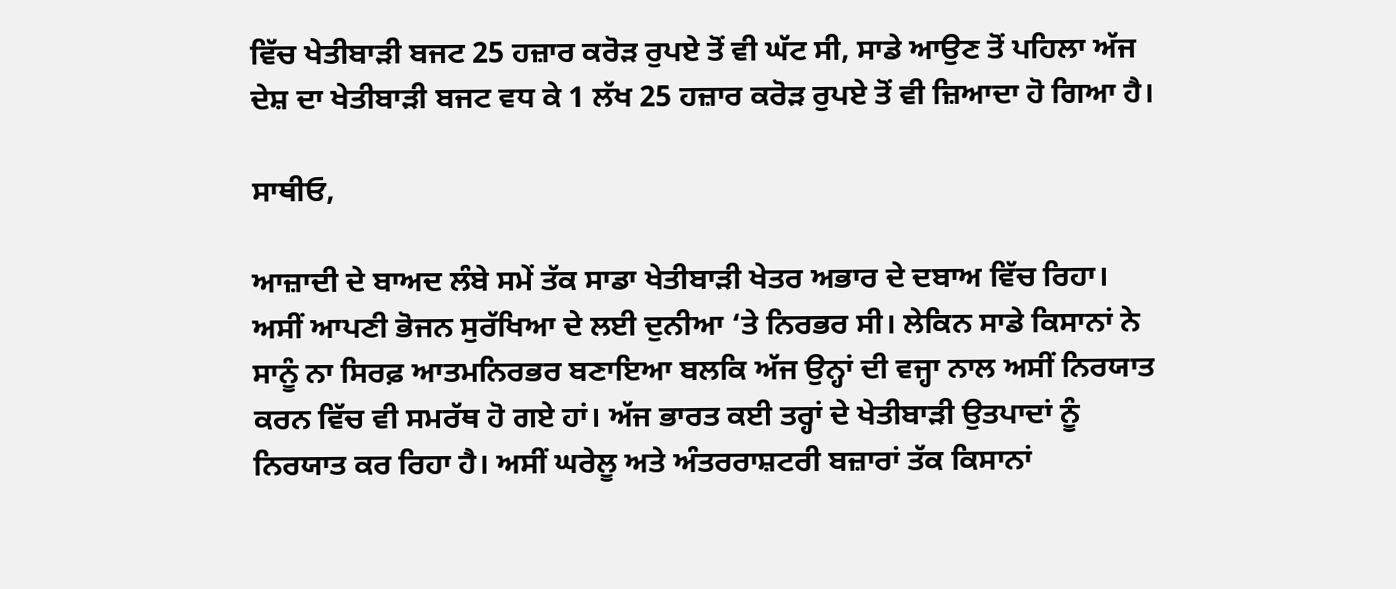ਵਿੱਚ ਖੇਤੀਬਾੜੀ ਬਜਟ 25 ਹਜ਼ਾਰ ਕਰੋੜ ਰੁਪਏ ਤੋਂ ਵੀ ਘੱਟ ਸੀ, ਸਾਡੇ ਆਉਣ ਤੋਂ ਪਹਿਲਾ ਅੱਜ ਦੇਸ਼ ਦਾ ਖੇਤੀਬਾੜੀ ਬਜਟ ਵਧ ਕੇ 1 ਲੱਖ 25 ਹਜ਼ਾਰ ਕਰੋੜ ਰੁਪਏ ਤੋਂ ਵੀ ਜ਼ਿਆਦਾ ਹੋ ਗਿਆ ਹੈ।

ਸਾਥੀਓ,

ਆਜ਼ਾਦੀ ਦੇ ਬਾਅਦ ਲੰਬੇ ਸਮੇਂ ਤੱਕ ਸਾਡਾ ਖੇਤੀਬਾੜੀ ਖੇਤਰ ਅਭਾਰ ਦੇ ਦਬਾਅ ਵਿੱਚ ਰਿਹਾ। ਅਸੀਂ ਆਪਣੀ ਭੋਜਨ ਸੁਰੱਖਿਆ ਦੇ ਲਈ ਦੁਨੀਆ ‘ਤੇ ਨਿਰਭਰ ਸੀ। ਲੇਕਿਨ ਸਾਡੇ ਕਿਸਾਨਾਂ ਨੇ ਸਾਨੂੰ ਨਾ ਸਿਰਫ਼ ਆਤਮਨਿਰਭਰ ਬਣਾਇਆ ਬਲਕਿ ਅੱਜ ਉਨ੍ਹਾਂ ਦੀ ਵਜ੍ਹਾ ਨਾਲ ਅਸੀਂ ਨਿਰਯਾਤ ਕਰਨ ਵਿੱਚ ਵੀ ਸਮਰੱਥ ਹੋ ਗਏ ਹਾਂ। ਅੱਜ ਭਾਰਤ ਕਈ ਤਰ੍ਹਾਂ ਦੇ ਖੇਤੀਬਾੜੀ ਉਤਪਾਦਾਂ ਨੂੰ ਨਿਰਯਾਤ ਕਰ ਰਿਹਾ ਹੈ। ਅਸੀਂ ਘਰੇਲੂ ਅਤੇ ਅੰਤਰਰਾਸ਼ਟਰੀ ਬਜ਼ਾਰਾਂ ਤੱਕ ਕਿਸਾਨਾਂ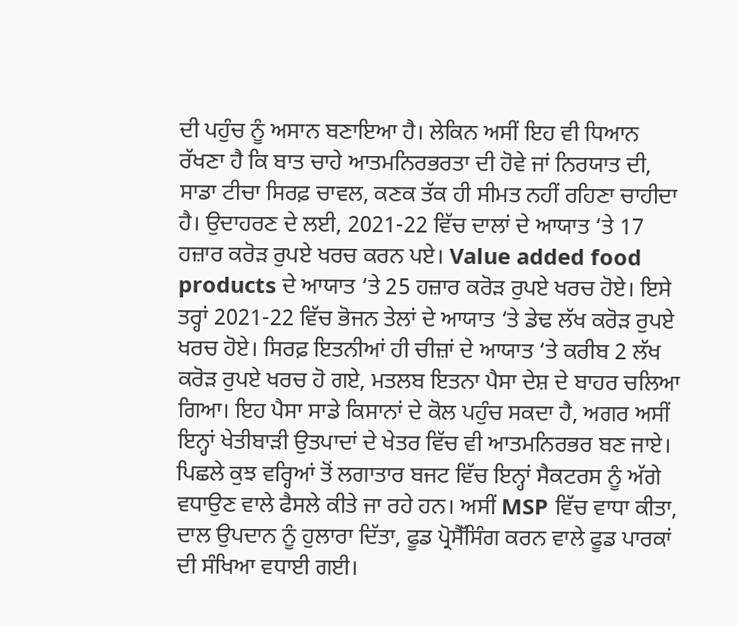ਦੀ ਪਹੁੰਚ ਨੂੰ ਅਸਾਨ ਬਣਾਇਆ ਹੈ। ਲੇਕਿਨ ਅਸੀਂ ਇਹ ਵੀ ਧਿਆਨ ਰੱਖਣਾ ਹੈ ਕਿ ਬਾਤ ਚਾਹੇ ਆਤਮਨਿਰਭਰਤਾ ਦੀ ਹੋਵੇ ਜਾਂ ਨਿਰਯਾਤ ਦੀ, ਸਾਡਾ ਟੀਚਾ ਸਿਰਫ਼ ਚਾਵਲ, ਕਣਕ ਤੱਕ ਹੀ ਸੀਮਤ ਨਹੀਂ ਰਹਿਣਾ ਚਾਹੀਦਾ ਹੈ। ਉਦਾਹਰਣ ਦੇ ਲਈ, 2021-22 ਵਿੱਚ ਦਾਲਾਂ ਦੇ ਆਯਾਤ ‘ਤੇ 17 ਹਜ਼ਾਰ ਕਰੋੜ ਰੁਪਏ ਖਰਚ ਕਰਨ ਪਏ। Value added food products ਦੇ ਆਯਾਤ ‘ਤੇ 25 ਹਜ਼ਾਰ ਕਰੋੜ ਰੁਪਏ ਖਰਚ ਹੋਏ। ਇਸੇ ਤਰ੍ਹਾਂ 2021-22 ਵਿੱਚ ਭੋਜਨ ਤੇਲਾਂ ਦੇ ਆਯਾਤ ‘ਤੇ ਡੇਢ ਲੱਖ ਕਰੋੜ ਰੁਪਏ ਖਰਚ ਹੋਏ। ਸਿਰਫ਼ ਇਤਨੀਆਂ ਹੀ ਚੀਜ਼ਾਂ ਦੇ ਆਯਾਤ ‘ਤੇ ਕਰੀਬ 2 ਲੱਖ ਕਰੋੜ ਰੁਪਏ ਖਰਚ ਹੋ ਗਏ, ਮਤਲਬ ਇਤਨਾ ਪੈਸਾ ਦੇਸ਼ ਦੇ ਬਾਹਰ ਚਲਿਆ ਗਿਆ। ਇਹ ਪੈਸਾ ਸਾਡੇ ਕਿਸਾਨਾਂ ਦੇ ਕੋਲ ਪਹੁੰਚ ਸਕਦਾ ਹੈ, ਅਗਰ ਅਸੀਂ ਇਨ੍ਹਾਂ ਖੇਤੀਬਾੜੀ ਉਤਪਾਦਾਂ ਦੇ ਖੇਤਰ ਵਿੱਚ ਵੀ ਆਤਮਨਿਰਭਰ ਬਣ ਜਾਏ। ਪਿਛਲੇ ਕੁਝ ਵਰ੍ਹਿਆਂ ਤੋਂ ਲਗਾਤਾਰ ਬਜਟ ਵਿੱਚ ਇਨ੍ਹਾਂ ਸੈਕਟਰਸ ਨੂੰ ਅੱਗੇ ਵਧਾਉਣ ਵਾਲੇ ਫੈਸਲੇ ਕੀਤੇ ਜਾ ਰਹੇ ਹਨ। ਅਸੀਂ MSP ਵਿੱਚ ਵਾਧਾ ਕੀਤਾ, ਦਾਲ ਉਪਦਾਨ ਨੂੰ ਹੁਲਾਰਾ ਦਿੱਤਾ, ਫੂਡ ਪ੍ਰੋਸੈੱਸਿੰਗ ਕਰਨ ਵਾਲੇ ਫੂਡ ਪਾਰਕਾਂ ਦੀ ਸੰਖਿਆ ਵਧਾਈ ਗਈ।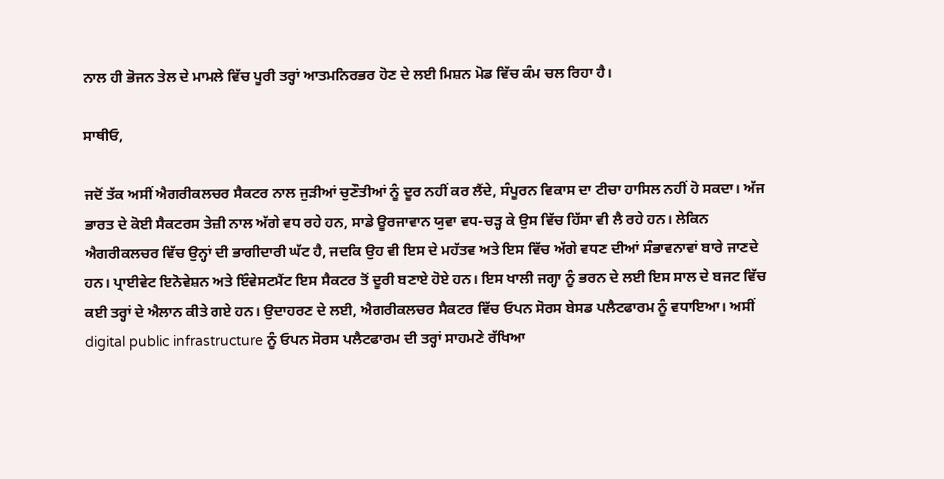ਨਾਲ ਹੀ ਭੋਜਨ ਤੇਲ ਦੇ ਮਾਮਲੇ ਵਿੱਚ ਪੂਰੀ ਤਰ੍ਹਾਂ ਆਤਮਨਿਰਭਰ ਹੋਣ ਦੇ ਲਈ ਮਿਸ਼ਨ ਮੋਡ ਵਿੱਚ ਕੰਮ ਚਲ ਰਿਹਾ ਹੈ।

ਸਾਥੀਓ,

ਜਦੋਂ ਤੱਕ ਅਸੀਂ ਐਗਰੀਕਲਚਰ ਸੈਕਟਰ ਨਾਲ ਜੁੜੀਆਂ ਚੁਣੌਤੀਆਂ ਨੂੰ ਦੂਰ ਨਹੀਂ ਕਰ ਲੈਂਦੇ, ਸੰਪੂਰਨ ਵਿਕਾਸ ਦਾ ਟੀਚਾ ਹਾਸਿਲ ਨਹੀਂ ਹੋ ਸਕਦਾ। ਅੱਜ ਭਾਰਤ ਦੇ ਕੋਈ ਸੈਕਟਰਸ ਤੇਜ਼ੀ ਨਾਲ ਅੱਗੇ ਵਧ ਰਹੇ ਹਨ, ਸਾਡੇ ਊਰਜਾਵਾਨ ਯੁਵਾ ਵਧ-ਚੜ੍ਹ ਕੇ ਉਸ ਵਿੱਚ ਹਿੱਸਾ ਵੀ ਲੈ ਰਹੇ ਹਨ। ਲੇਕਿਨ ਐਗਰੀਕਲਚਰ ਵਿੱਚ ਉਨ੍ਹਾਂ ਦੀ ਭਾਗੀਦਾਰੀ ਘੱਟ ਹੈ, ਜਦਕਿ ਉਹ ਵੀ ਇਸ ਦੇ ਮਹੱਤਵ ਅਤੇ ਇਸ ਵਿੱਚ ਅੱਗੇ ਵਧਣ ਦੀਆਂ ਸੰਭਾਵਨਾਵਾਂ ਬਾਰੇ ਜਾਣਦੇ ਹਨ। ਪ੍ਰਾਈਵੇਟ ਇਨੋਵੇਸ਼ਨ ਅਤੇ ਇੰਵੇਸਟਮੈਂਟ ਇਸ ਸੈਕਟਰ ਤੋਂ ਦੂਰੀ ਬਣਾਏ ਹੋਏ ਹਨ। ਇਸ ਖਾਲੀ ਜਗ੍ਹਾ ਨੂੰ ਭਰਨ ਦੇ ਲਈ ਇਸ ਸਾਲ ਦੇ ਬਜਟ ਵਿੱਚ ਕਈ ਤਰ੍ਹਾਂ ਦੇ ਐਲਾਨ ਕੀਤੇ ਗਏ ਹਨ। ਉਦਾਹਰਣ ਦੇ ਲਈ, ਐਗਰੀਕਲਚਰ ਸੈਕਟਰ ਵਿੱਚ ਓਪਨ ਸੋਰਸ ਬੇਸਡ ਪਲੈਟਫਾਰਮ ਨੂੰ ਵਧਾਇਆ। ਅਸੀਂ digital public infrastructure ਨੂੰ ਓਪਨ ਸੋਰਸ ਪਲੈਟਫਾਰਮ ਦੀ ਤਰ੍ਹਾਂ ਸਾਹਮਣੇ ਰੱਖਿਆ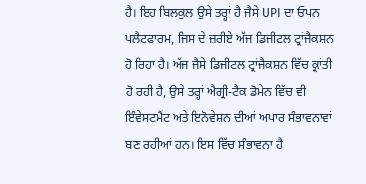ਹੈ। ਇਹ ਬਿਲਕੁਲ ਉਸੇ ਤਰ੍ਹਾਂ ਹੈ ਜੈਸੇ UPI ਦਾ ਓਪਨ ਪਲੈਟਫਾਰਮ, ਜਿਸ ਦੇ ਜ਼ਰੀਏ ਅੱਜ ਡਿਜੀਟਲ ਟ੍ਰਾਂਜੈਕਸ਼ਨ ਹੋ ਰਿਹਾ ਹੈ। ਅੱਜ ਜੈਸੇ ਡਿਜੀਟਲ ਟ੍ਰਾਂਜੈਕਸ਼ਨ ਵਿੱਚ ਕ੍ਰਾਂਤੀ ਹੋ ਰਹੀ ਹੈ, ਉਸੇ ਤਰ੍ਹਾਂ ਐਗ੍ਰੀ-ਟੈਕ ਡੋਮੇਨ ਵਿੱਚ ਵੀ ਇੰਵੇਸਟਮੈਂਟ ਅਤੇ ਇਨੋਵੇਸ਼ਨ ਦੀਆਂ ਅਪਾਰ ਸੰਭਾਵਨਾਵਾਂ ਬਣ ਰਹੀਆਂ ਹਨ। ਇਸ ਵਿੱਚ ਸੰਭਾਵਨਾ ਹੈ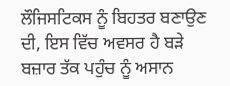ਲੌਜਿਸਟਿਕਸ ਨੂੰ ਬਿਹਤਰ ਬਣਾਉਣ ਦੀ, ਇਸ ਵਿੱਚ ਅਵਸਰ ਹੈ ਬੜੇ ਬਜ਼ਾਰ ਤੱਕ ਪਹੁੰਚ ਨੂੰ ਅਸਾਨ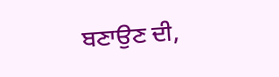ਬਣਾਉਣ ਦੀ,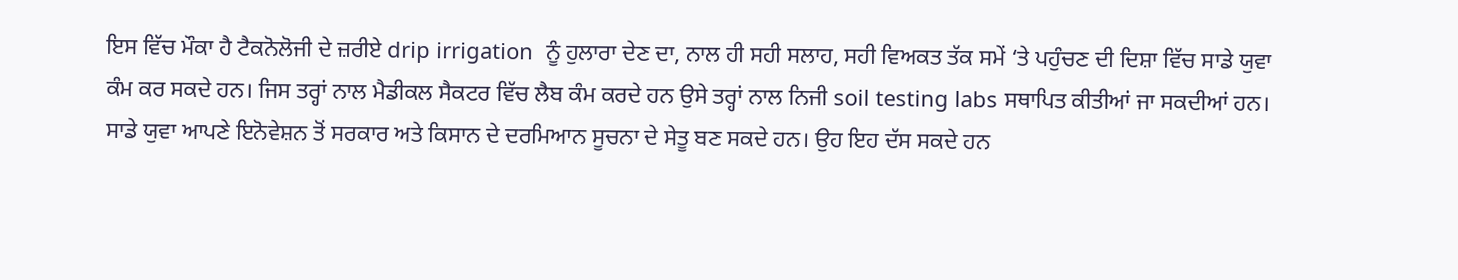ਇਸ ਵਿੱਚ ਮੌਕਾ ਹੈ ਟੈਕਨੋਲੋਜੀ ਦੇ ਜ਼ਰੀਏ drip irrigation  ਨੂੰ ਹੁਲਾਰਾ ਦੇਣ ਦਾ, ਨਾਲ ਹੀ ਸਹੀ ਸਲਾਹ, ਸਹੀ ਵਿਅਕਤ ਤੱਕ ਸਮੇਂ ‘ਤੇ ਪਹੁੰਚਣ ਦੀ ਦਿਸ਼ਾ ਵਿੱਚ ਸਾਡੇ ਯੁਵਾ ਕੰਮ ਕਰ ਸਕਦੇ ਹਨ। ਜਿਸ ਤਰ੍ਹਾਂ ਨਾਲ ਮੈਡੀਕਲ ਸੈਕਟਰ ਵਿੱਚ ਲੈਬ ਕੰਮ ਕਰਦੇ ਹਨ ਉਸੇ ਤਰ੍ਹਾਂ ਨਾਲ ਨਿਜੀ soil testing labs ਸਥਾਪਿਤ ਕੀਤੀਆਂ ਜਾ ਸਕਦੀਆਂ ਹਨ। ਸਾਡੇ ਯੁਵਾ ਆਪਣੇ ਇਨੋਵੇਸ਼ਨ ਤੋਂ ਸਰਕਾਰ ਅਤੇ ਕਿਸਾਨ ਦੇ ਦਰਮਿਆਨ ਸੂਚਨਾ ਦੇ ਸੇਤੂ ਬਣ ਸਕਦੇ ਹਨ। ਉਹ ਇਹ ਦੱਸ ਸਕਦੇ ਹਨ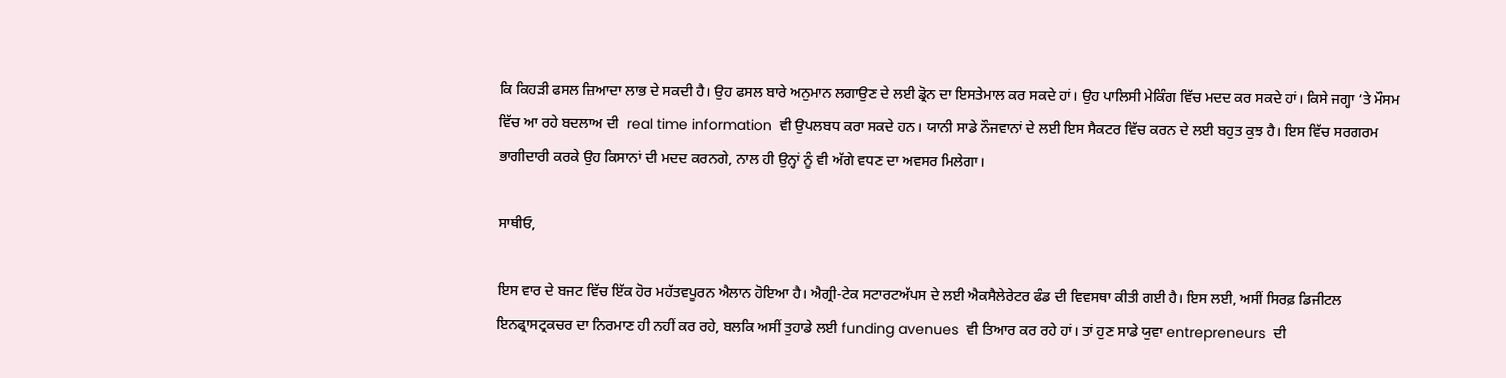ਕਿ ਕਿਹੜੀ ਫਸਲ ਜ਼ਿਆਦਾ ਲਾਭ ਦੇ ਸਕਦੀ ਹੈ। ਉਹ ਫਸਲ ਬਾਰੇ ਅਨੁਮਾਨ ਲਗਾਉਣ ਦੇ ਲਈ ਡ੍ਰੋਨ ਦਾ ਇਸਤੇਮਾਲ ਕਰ ਸਕਦੇ ਹਾਂ। ਉਹ ਪਾਲਿਸੀ ਮੇਕਿੰਗ ਵਿੱਚ ਮਦਦ ਕਰ ਸਕਦੇ ਹਾਂ। ਕਿਸੇ ਜਗ੍ਹਾ ‘ਤੇ ਮੌਸਮ ਵਿੱਚ ਆ ਰਹੇ ਬਦਲਾਅ ਦੀ  real time information  ਵੀ ਉਪਲਬਧ ਕਰਾ ਸਕਦੇ ਹਨ। ਯਾਨੀ ਸਾਡੇ ਨੌਜਵਾਨਾਂ ਦੇ ਲਈ ਇਸ ਸੈਕਟਰ ਵਿੱਚ ਕਰਨ ਦੇ ਲਈ ਬਹੁਤ ਕੁਝ ਹੈ। ਇਸ ਵਿੱਚ ਸਰਗਰਮ ਭਾਗੀਦਾਰੀ ਕਰਕੇ ਉਹ ਕਿਸਾਨਾਂ ਦੀ ਮਦਦ ਕਰਨਗੇ, ਨਾਲ ਹੀ ਉਨ੍ਹਾਂ ਨੂੰ ਵੀ ਅੱਗੇ ਵਧਣ ਦਾ ਅਵਸਰ ਮਿਲੇਗਾ।

ਸਾਥੀਓ,

ਇਸ ਵਾਰ ਦੇ ਬਜਟ ਵਿੱਚ ਇੱਕ ਹੋਰ ਮਹੱਤਵਪੂਰਨ ਐਲਾਨ ਹੋਇਆ ਹੈ। ਐਗ੍ਰੀ-ਟੇਕ ਸਟਾਰਟਅੱਪਸ ਦੇ ਲਈ ਐਕਸੈਲੇਰੇਟਰ ਫੰਡ ਦੀ ਵਿਵਸਥਾ ਕੀਤੀ ਗਈ ਹੈ। ਇਸ ਲਈ, ਅਸੀਂ ਸਿਰਫ਼ ਡਿਜੀਟਲ ਇਨਫ੍ਰਾਸਟ੍ਰਕਚਰ ਦਾ ਨਿਰਮਾਣ ਹੀ ਨਹੀਂ ਕਰ ਰਹੇ, ਬਲਕਿ ਅਸੀਂ ਤੁਹਾਡੇ ਲਈ funding avenues  ਵੀ ਤਿਆਰ ਕਰ ਰਹੇ ਹਾਂ। ਤਾਂ ਹੁਣ ਸਾਡੇ ਯੁਵਾ entrepreneurs  ਦੀ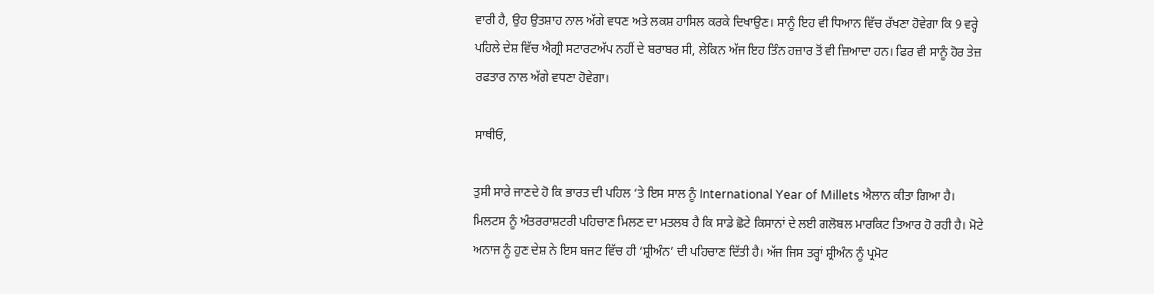ਵਾਰੀ ਹੈ, ਉਹ ਉਤਸ਼ਾਹ ਨਾਲ ਅੱਗੇ ਵਧਣ ਅਤੇ ਲਕਸ਼ ਹਾਸਿਲ ਕਰਕੇ ਦਿਖਾਉਣ। ਸਾਨੂੰ ਇਹ ਵੀ ਧਿਆਨ ਵਿੱਚ ਰੱਖਣਾ ਹੋਵੇਗਾ ਕਿ 9 ਵਰ੍ਹੇ ਪਹਿਲੇ ਦੇਸ਼ ਵਿੱਚ ਐਗ੍ਰੀ ਸਟਾਰਟਅੱਪ ਨਹੀਂ ਦੇ ਬਰਾਬਰ ਸੀ, ਲੇਕਿਨ ਅੱਜ ਇਹ ਤਿੰਨ ਹਜ਼ਾਰ ਤੋਂ ਵੀ ਜ਼ਿਆਦਾ ਹਨ। ਫਿਰ ਵੀ ਸਾਨੂੰ ਹੋਰ ਤੇਜ਼ ਰਫਤਾਰ ਨਾਲ ਅੱਗੇ ਵਧਣਾ ਹੋਵੇਗਾ।

ਸਾਥੀਓ,

ਤੁਸੀ ਸਾਰੇ ਜਾਣਦੇ ਹੋ ਕਿ ਭਾਰਤ ਦੀ ਪਹਿਲ ‘ਤੇ ਇਸ ਸਾਲ ਨੂੰ International Year of Millets ਐਲਾਨ ਕੀਤਾ ਗਿਆ ਹੈ। ਮਿਲਟਸ ਨੂੰ ਅੰਤਰਰਾਸ਼ਟਰੀ ਪਹਿਚਾਣ ਮਿਲਣ ਦਾ ਮਤਲਬ ਹੈ ਕਿ ਸਾਡੇ ਛੋਟੇ ਕਿਸਾਨਾਂ ਦੇ ਲਈ ਗਲੋਬਲ ਮਾਰਕਿਟ ਤਿਆਰ ਹੋ ਰਹੀ ਹੈ। ਮੋਟੇ ਅਨਾਜ ਨੂੰ ਹੁਣ ਦੇਸ਼ ਨੇ ਇਸ ਬਜਟ ਵਿੱਚ ਹੀ ‘ਸ਼੍ਰੀਅੰਨ’ ਦੀ ਪਹਿਚਾਣ ਦਿੱਤੀ ਹੈ। ਅੱਜ ਜਿਸ ਤਰ੍ਹਾਂ ਸ਼੍ਰੀਅੰਨ ਨੂੰ ਪ੍ਰਮੋਟ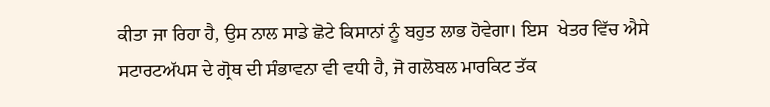ਕੀਤਾ ਜਾ ਰਿਹਾ ਹੈ, ਉਸ ਨਾਲ ਸਾਡੇ ਛੋਟੇ ਕਿਸਾਨਾਂ ਨੂੰ ਬਹੁਤ ਲਾਭ ਹੋਵੇਗਾ। ਇਸ  ਖੇਤਰ ਵਿੱਚ ਐਸੇ ਸਟਾਰਟਅੱਪਸ ਦੇ ਗ੍ਰੋਥ ਦੀ ਸੰਭਾਵਨਾ ਵੀ ਵਧੀ ਹੈ, ਜੋ ਗਲੋਬਲ ਮਾਰਕਿਟ ਤੱਕ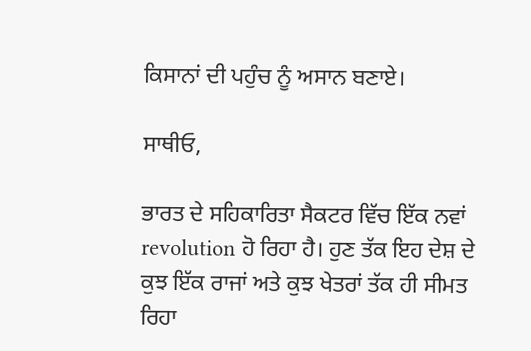ਕਿਸਾਨਾਂ ਦੀ ਪਹੁੰਚ ਨੂੰ ਅਸਾਨ ਬਣਾਏ।

ਸਾਥੀਓ,

ਭਾਰਤ ਦੇ ਸਹਿਕਾਰਿਤਾ ਸੈਕਟਰ ਵਿੱਚ ਇੱਕ ਨਵਾਂ revolution ਹੋ ਰਿਹਾ ਹੈ। ਹੁਣ ਤੱਕ ਇਹ ਦੇਸ਼ ਦੇ ਕੁਝ ਇੱਕ ਰਾਜਾਂ ਅਤੇ ਕੁਝ ਖੇਤਰਾਂ ਤੱਕ ਹੀ ਸੀਮਤ ਰਿਹਾ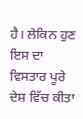ਹੈ। ਲੇਕਿਨ ਹੁਣ ਇਸ ਦਾ ਵਿਸਤਾਰ ਪੂਰੇ ਦੇਸ਼ ਵਿੱਚ ਕੀਤਾ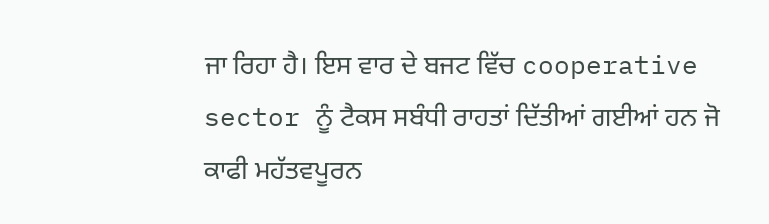ਜਾ ਰਿਹਾ ਹੈ। ਇਸ ਵਾਰ ਦੇ ਬਜਟ ਵਿੱਚ cooperative sector ਨੂੰ ਟੈਕਸ ਸਬੰਧੀ ਰਾਹਤਾਂ ਦਿੱਤੀਆਂ ਗਈਆਂ ਹਨ ਜੋ ਕਾਫੀ ਮਹੱਤਵਪੂਰਨ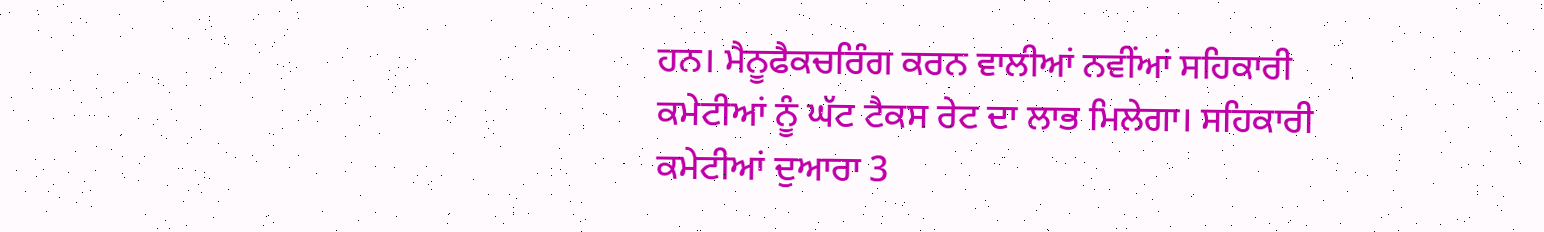ਹਨ। ਮੈਨੂਫੈਕਚਰਿੰਗ ਕਰਨ ਵਾਲੀਆਂ ਨਵੀਂਆਂ ਸਹਿਕਾਰੀ ਕਮੇਟੀਆਂ ਨੂੰ ਘੱਟ ਟੈਕਸ ਰੇਟ ਦਾ ਲਾਭ ਮਿਲੇਗਾ। ਸਹਿਕਾਰੀ ਕਮੇਟੀਆਂ ਦੁਆਰਾ 3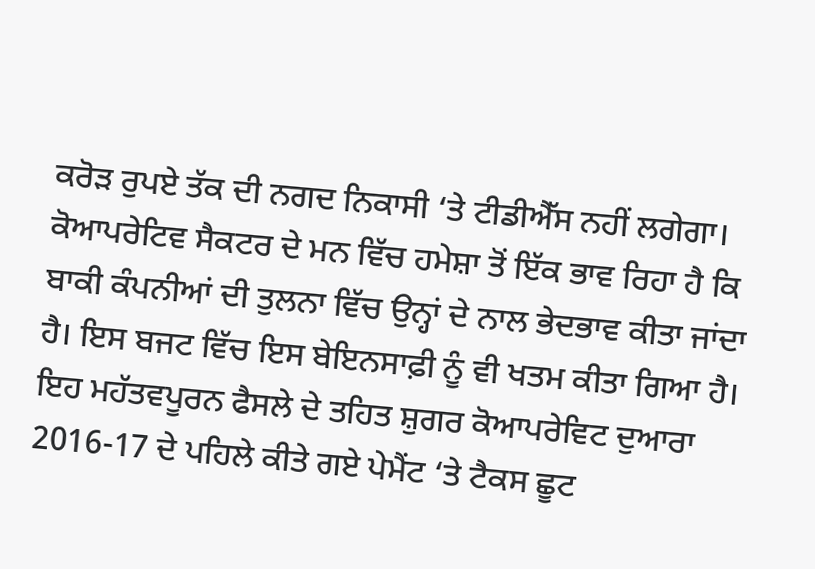ਕਰੋੜ ਰੁਪਏ ਤੱਕ ਦੀ ਨਗਦ ਨਿਕਾਸੀ ‘ਤੇ ਟੀਡੀਐੱਸ ਨਹੀਂ ਲਗੇਗਾ। ਕੋਆਪਰੇਟਿਵ ਸੈਕਟਰ ਦੇ ਮਨ ਵਿੱਚ ਹਮੇਸ਼ਾ ਤੋਂ ਇੱਕ ਭਾਵ ਰਿਹਾ ਹੈ ਕਿ ਬਾਕੀ ਕੰਪਨੀਆਂ ਦੀ ਤੁਲਨਾ ਵਿੱਚ ਉਨ੍ਹਾਂ ਦੇ ਨਾਲ ਭੇਦਭਾਵ ਕੀਤਾ ਜਾਂਦਾ ਹੈ। ਇਸ ਬਜਟ ਵਿੱਚ ਇਸ ਬੇਇਨਸਾਫ਼ੀ ਨੂੰ ਵੀ ਖਤਮ ਕੀਤਾ ਗਿਆ ਹੈ। ਇਹ ਮਹੱਤਵਪੂਰਨ ਫੈਸਲੇ ਦੇ ਤਹਿਤ ਸ਼ੁਗਰ ਕੋਆਪਰੇਵਿਟ ਦੁਆਰਾ 2016-17 ਦੇ ਪਹਿਲੇ ਕੀਤੇ ਗਏ ਪੇਮੈਂਟ ‘ਤੇ ਟੈਕਸ ਛੂਟ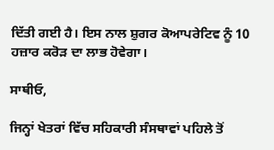ਦਿੱਤੀ ਗਈ ਹੈ। ਇਸ ਨਾਲ ਸ਼ੁਗਰ ਕੋਆਪਰੇਟਿਵ ਨੂੰ 10 ਹਜ਼ਾਰ ਕਰੋੜ ਦਾ ਲਾਭ ਹੋਵੇਗਾ।

ਸਾਥੀਓ,

ਜਿਨ੍ਹਾਂ ਖੇਤਰਾਂ ਵਿੱਚ ਸਹਿਕਾਰੀ ਸੰਸਥਾਵਾਂ ਪਹਿਲੇ ਤੋਂ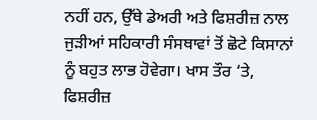ਨਹੀਂ ਹਨ, ਉੱਥੇ ਡੇਅਰੀ ਅਤੇ ਫਿਸ਼ਰੀਜ਼ ਨਾਲ ਜੁੜੀਆਂ ਸਹਿਕਾਰੀ ਸੰਸਥਾਵਾਂ ਤੋਂ ਛੋਟੇ ਕਿਸਾਨਾਂ ਨੂੰ ਬਹੁਤ ਲਾਭ ਹੋਵੇਗਾ। ਖਾਸ ਤੌਰ ‘ਤੇ, ਫਿਸ਼ਰੀਜ਼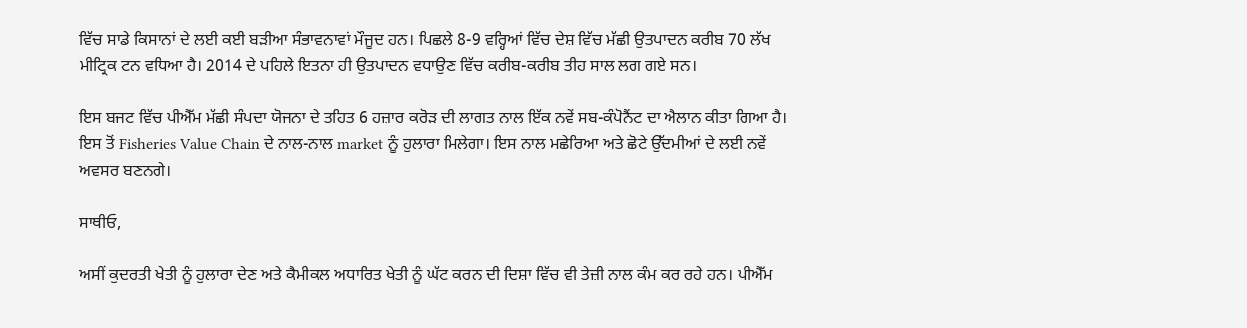ਵਿੱਚ ਸਾਡੇ ਕਿਸਾਨਾਂ ਦੇ ਲਈ ਕਈ ਬੜੀਆ ਸੰਭਾਵਨਾਵਾਂ ਮੌਜੂਦ ਹਨ। ਪਿਛਲੇ 8-9 ਵਰ੍ਹਿਆਂ ਵਿੱਚ ਦੇਸ਼ ਵਿੱਚ ਮੱਛੀ ਉਤਪਾਦਨ ਕਰੀਬ 70 ਲੱਖ ਮੀਟ੍ਰਿਕ ਟਨ ਵਧਿਆ ਹੈ। 2014 ਦੇ ਪਹਿਲੇ ਇਤਨਾ ਹੀ ਉਤਪਾਦਨ ਵਧਾਉਣ ਵਿੱਚ ਕਰੀਬ-ਕਰੀਬ ਤੀਹ ਸਾਲ ਲਗ ਗਏ ਸਨ।

ਇਸ ਬਜਟ ਵਿੱਚ ਪੀਐੱਮ ਮੱਛੀ ਸੰਪਦਾ ਯੋਜਨਾ ਦੇ ਤਹਿਤ 6 ਹਜ਼ਾਰ ਕਰੋੜ ਦੀ ਲਾਗਤ ਨਾਲ ਇੱਕ ਨਵੇਂ ਸਬ-ਕੰਪੋਨੈਂਟ ਦਾ ਐਲਾਨ ਕੀਤਾ ਗਿਆ ਹੈ। ਇਸ ਤੋਂ Fisheries Value Chain ਦੇ ਨਾਲ-ਨਾਲ market ਨੂੰ ਹੁਲਾਰਾ ਮਿਲੇਗਾ। ਇਸ ਨਾਲ ਮਛੇਰਿਆ ਅਤੇ ਛੋਟੇ ਉੱਦਮੀਆਂ ਦੇ ਲਈ ਨਵੇਂ ਅਵਸਰ ਬਣਨਗੇ।

ਸਾਥੀਓ,

ਅਸੀਂ ਕੁਦਰਤੀ ਖੇਤੀ ਨੂੰ ਹੁਲਾਰਾ ਦੇਣ ਅਤੇ ਕੈਮੀਕਲ ਅਧਾਰਿਤ ਖੇਤੀ ਨੂੰ ਘੱਟ ਕਰਨ ਦੀ ਦਿਸ਼ਾ ਵਿੱਚ ਵੀ ਤੇਜ਼ੀ ਨਾਲ ਕੰਮ ਕਰ ਰਹੇ ਹਨ। ਪੀਐੱਮ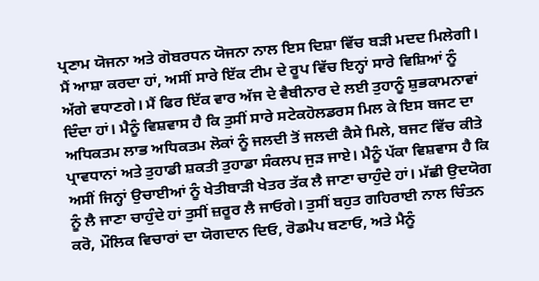ਪ੍ਰਣਾਮ ਯੋਜਨਾ ਅਤੇ ਗੋਬਰਧਨ ਯੋਜਨਾ ਨਾਲ ਇਸ ਦਿਸ਼ਾ ਵਿੱਚ ਬੜੀ ਮਦਦ ਮਿਲੇਗੀ। ਮੈਂ ਆਸ਼ਾ ਕਰਦਾ ਹਾਂ, ਅਸੀਂ ਸਾਰੇ ਇੱਕ ਟੀਮ ਦੇ ਰੂਪ ਵਿੱਚ ਇਨ੍ਹਾਂ ਸਾਰੇ ਵਿਸ਼ਿਆਂ ਨੂੰ ਅੱਗੇ ਵਧਾਣਗੇ। ਮੈਂ ਫਿਰ ਇੱਕ ਵਾਰ ਅੱਜ ਦੇ ਵੈਬੀਨਾਰ ਦੇ ਲਈ ਤੁਹਾਨੂੰ ਸ਼ੁਭਕਾਮਨਾਵਾਂ ਦਿੰਦਾ ਹਾਂ। ਮੈਨੂੰ ਵਿਸ਼ਵਾਸ ਹੈ ਕਿ ਤੁਸੀਂ ਸਾਰੇ ਸਟੇਕਹੋਲਡਰਸ ਮਿਲ ਕੇ ਇਸ ਬਜਟ ਦਾ ਅਧਿਕਤਮ ਲਾਭ ਅਧਿਕਤਮ ਲੋਕਾਂ ਨੂੰ ਜਲਦੀ ਤੋਂ ਜਲਦੀ ਕੈਸੇ ਮਿਲੇ, ਬਜਟ ਵਿੱਚ ਕੀਤੇ ਪ੍ਰਾਵਧਾਨਾਂ ਅਤੇ ਤੁਹਾਡੀ ਸ਼ਕਤੀ ਤੁਹਾਡਾ ਸੰਕਲਪ ਜੁੜ ਜਾਏ। ਮੈਨੂੰ ਪੱਕਾ ਵਿਸ਼ਵਾਸ ਹੈ ਕਿ ਅਸੀਂ ਜਿਨ੍ਹਾਂ ਉਚਾਈਆਂ ਨੂੰ ਖੇਤੀਬਾੜੀ ਖੇਤਰ ਤੱਕ ਲੈ ਜਾਣਾ ਚਾਹੁੰਦੇ ਹਾਂ। ਮੱਛੀ ਉਦਯੋਗ ਨੂੰ ਲੈ ਜਾਣਾ ਚਾਹੁੰਦੇ ਹਾਂ ਤੁਸੀਂ ਜ਼ਰੂਰ ਲੈ ਜਾਓਗੇ। ਤੁਸੀਂ ਬਹੁਤ ਗਹਿਰਾਈ ਨਾਲ ਚਿੰਤਨ ਕਰੋ, ਮੌਲਿਕ ਵਿਚਾਰਾਂ ਦਾ ਯੋਗਦਾਨ ਦਿਓ, ਰੋਡਮੈਪ ਬਣਾਓ, ਅਤੇ ਮੈਨੂੰ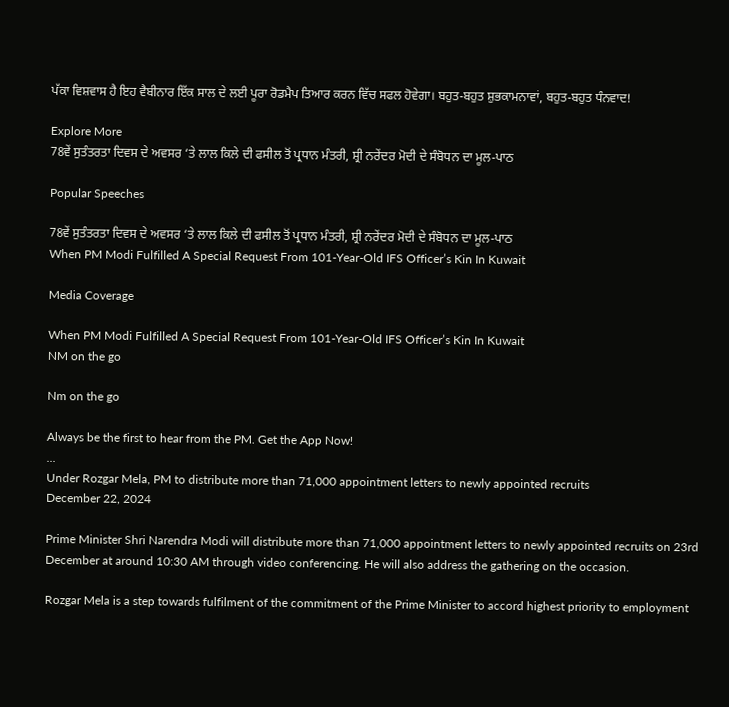ਪੱਕਾ ਵਿਸ਼ਵਾਸ ਹੈ ਇਹ ਵੈਬੀਨਾਰ ਇੱਕ ਸਾਲ ਦੇ ਲਈ ਪੂਰਾ ਰੋਡਮੈਪ ਤਿਆਰ ਕਰਨ ਵਿੱਚ ਸਫਲ ਹੋਵੇਗਾ। ਬਹੁਤ-ਬਹੁਤ ਸ਼ੁਭਕਾਮਨਾਵਾਂ, ਬਹੁਤ-ਬਹੁਤ ਧੰਨਵਾਦ!

Explore More
78ਵੇਂ ਸੁਤੰਤਰਤਾ ਦਿਵਸ ਦੇ ਅਵਸਰ ‘ਤੇ ਲਾਲ ਕਿਲੇ ਦੀ ਫਸੀਲ ਤੋਂ ਪ੍ਰਧਾਨ ਮੰਤਰੀ, ਸ਼੍ਰੀ ਨਰੇਂਦਰ ਮੋਦੀ ਦੇ ਸੰਬੋਧਨ ਦਾ ਮੂਲ-ਪਾਠ

Popular Speeches

78ਵੇਂ ਸੁਤੰਤਰਤਾ ਦਿਵਸ ਦੇ ਅਵਸਰ ‘ਤੇ ਲਾਲ ਕਿਲੇ ਦੀ ਫਸੀਲ ਤੋਂ ਪ੍ਰਧਾਨ ਮੰਤਰੀ, ਸ਼੍ਰੀ ਨਰੇਂਦਰ ਮੋਦੀ ਦੇ ਸੰਬੋਧਨ ਦਾ ਮੂਲ-ਪਾਠ
When PM Modi Fulfilled A Special Request From 101-Year-Old IFS Officer’s Kin In Kuwait

Media Coverage

When PM Modi Fulfilled A Special Request From 101-Year-Old IFS Officer’s Kin In Kuwait
NM on the go

Nm on the go

Always be the first to hear from the PM. Get the App Now!
...
Under Rozgar Mela, PM to distribute more than 71,000 appointment letters to newly appointed recruits
December 22, 2024

Prime Minister Shri Narendra Modi will distribute more than 71,000 appointment letters to newly appointed recruits on 23rd December at around 10:30 AM through video conferencing. He will also address the gathering on the occasion.

Rozgar Mela is a step towards fulfilment of the commitment of the Prime Minister to accord highest priority to employment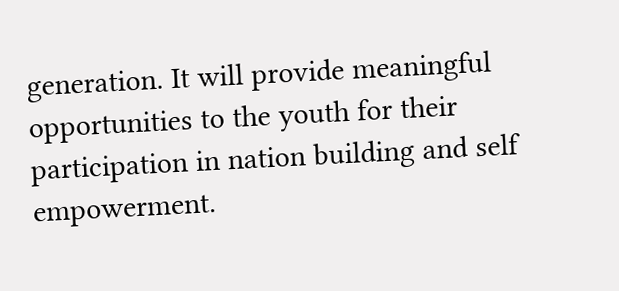generation. It will provide meaningful opportunities to the youth for their participation in nation building and self empowerment.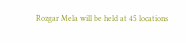Rozgar Mela will be held at 45 locations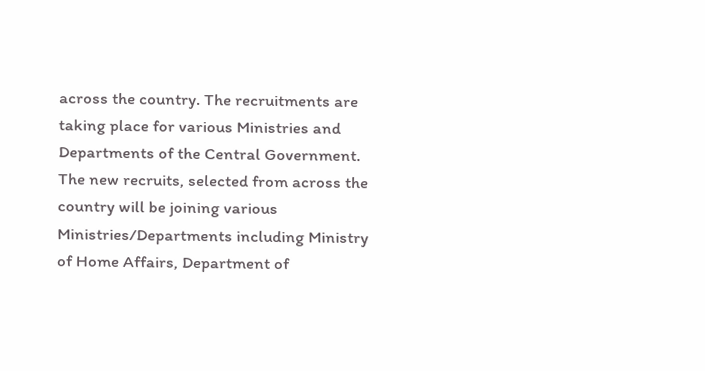across the country. The recruitments are taking place for various Ministries and Departments of the Central Government. The new recruits, selected from across the country will be joining various Ministries/Departments including Ministry of Home Affairs, Department of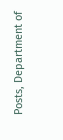Posts, Department of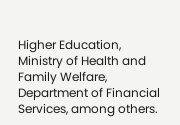Higher Education, Ministry of Health and Family Welfare, Department of Financial Services, among others.